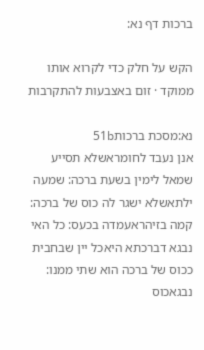ברכות דף נא:

הקש על חלק כדי לקרוא אותו ממוקד · זום באצבעות להתקרבות

נא:מסכת ברכות51b
אנן נעבד לחומראשלא תסייע שמאל לימין בשעת ברכה: שמעה ילתאשלא ישגר לה כוס של ברכה: קמה בזיהראעמדה בכעס: כל האי נבגא דברכתא היאכל יין שבחבית ככוס של ברכה הוא שתי ממנו: נבגאכוס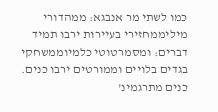כמו לשתי מר אנבגא: ממהדורי מיליממחזירי בעיירות ירבו תמיד דברים: ומסמרטוטי כלמיוממשחקי בגדים בלויים וממורטים ירבו כנים. כנים מתרגמינ'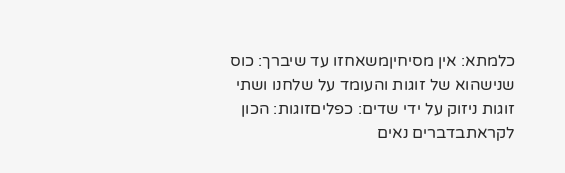כלמתא: אין מסיחיןמשאחזו עד שיברך: כוס שנישהוא של זוגות והעומד על שלחנו ושתי זוגות ניזוק על ידי שדים: כפליםזוגות: הכון לקראתבדברים נאים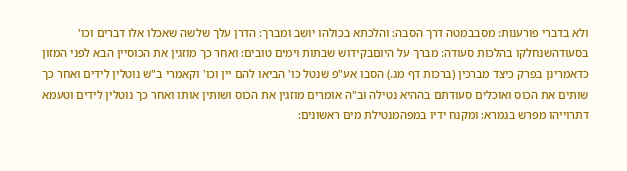ולא בדברי פורענות: מסבבמטה דרך הסבה: והלכתא בכולהו יושב ומברך: הדרן עלך שלשה שאכלו אלו דברים וכו' בסעודהשנחלקו בהלכות סעודה: מברך על היוםבקידוש שבתות וימים טובים: ואחר כך מוזגין את הכוסיין הבא לפני המזון כדאמרינן בפרק כיצד מברכין (ברכות דף מג.) הסבו אע"פ שנטל כו' הביאו להם יין וכו' וקאמרי ב"ש נוטלין לידים ואחר כך שותים את הכוס ואוכלים סעודתם בההיא נטילה וב"ה אומרים מוזגין את הכוס ושותין אותו ואחר כך נוטלין לידים וטעמא דתרוייהו מפרש בגמרא: ומקנח ידיו במפהמנטילת מים ראשונים: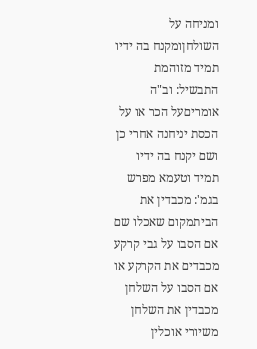ומניחה על השולחןומקנח בה ידיו תמיד מזוהמת התבשיל: וב"ה אומריםעל הכר או על הכסת יניחנה אחרי כן ושם יקנח בה ידיו תמיד וטעמא מפרש בגמ': מכבדין את הביתמקום שאכלו שם אם הסבו על גבי קרקע מכבדים את הקרקע או אם הסבו על השלחן מכבדין את השלחן משיורי אוכלין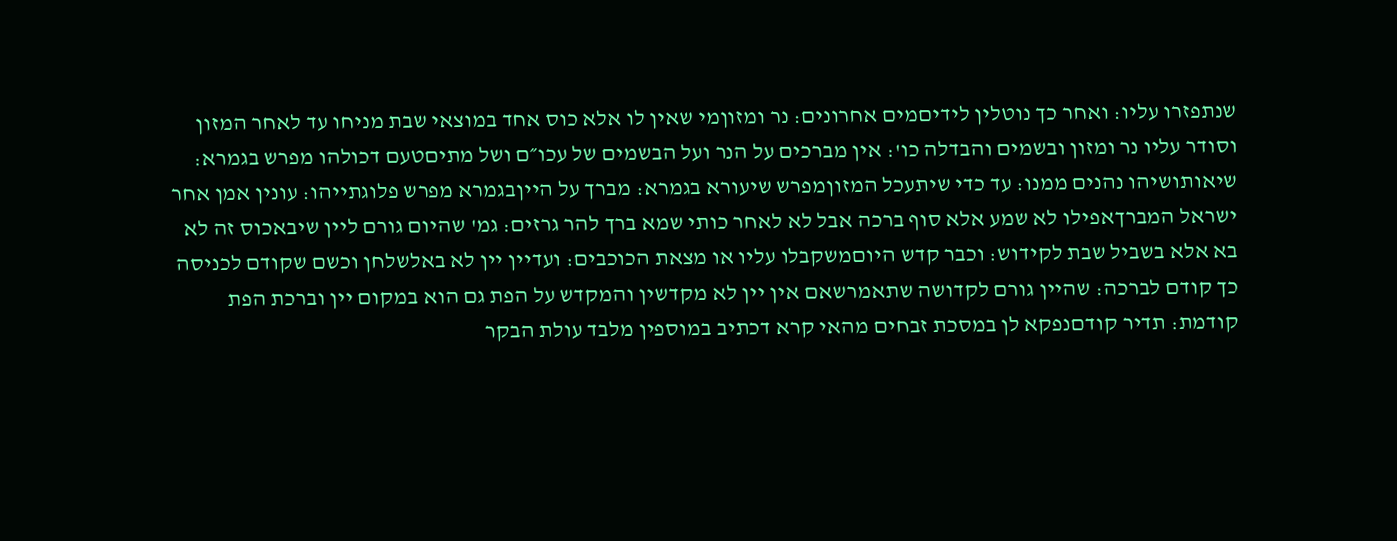שנתפזרו עליו: ואחר כך נוטלין לידיםמים אחרונים: נר ומזוןמי שאין לו אלא כוס אחד במוצאי שבת מניחו עד לאחר המזון וסודר עליו נר ומזון ובשמים והבדלה כו': אין מברכים על הנר ועל הבשמים של עכו״ם ושל מתיםטעם דכולהו מפרש בגמרא: שיאותושיהו נהנים ממנו: עד כדי שיתעכל המזוןמפרש שיעורא בגמרא: מברך על הייןבגמרא מפרש פלוגתייהו: עונין אמן אחר ישראל המברךאפילו לא שמע אלא סוף ברכה אבל לא לאחר כותי שמא ברך להר גרזים: גמ' שהיום גורם ליין שיבאכוס זה לא בא אלא בשביל שבת לקידוש: וכבר קדש היוםמשקבלו עליו או מצאת הכוכבים: ועדיין יין לא באלשלחן וכשם שקודם לכניסה כך קודם לברכה: שהיין גורם לקדושה שתאמרשאם אין יין לא מקדשין והמקדש על הפת גם הוא במקום יין וברכת הפת קודמת: תדיר קודםנפקא לן במסכת זבחים מהאי קרא דכתיב במוספין מלבד עולת הבקר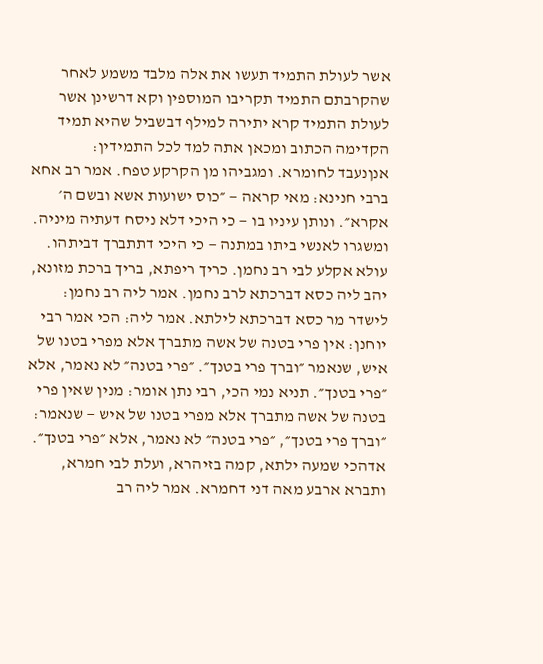אשר לעולת התמיד תעשו את אלה מלבד משמע לאחר שהקרבתם התמיד תקריבו המוספין וקא דרשינן אשר לעולת התמיד קרא יתירה למילף דבשביל שהיא תמיד הקדימה הכתוב ומכאן אתה למד לכל התמידין:
אנןנעבד לחומרא. ומגביהו מן הקרקע טפח. אמר רב אחא ברבי חנינא: מאי קראה — ״כוס ישועות אשא ובשם ה׳ אקרא״. ונותן עיניו בו — כי היכי דלא ניסח דעתיה מיניה. ומשגרו לאנשי ביתו במתנה — כי היכי דתתברך דביתהו. עולא אקלע לבי רב נחמן. כריך ריפתא, בריך ברכת מזונא, יהב ליה כסא דברכתא לרב נחמן. אמר ליה רב נחמן: לישדר מר כסא דברכתא לילתא. אמר ליה: הכי אמר רבי יוחנן: אין פרי בטנה של אשה מתברך אלא מפרי בטנו של איש, שנאמר ״וברך פרי בטנך״. ״פרי בטנה״ לא נאמר, אלא ״פרי בטנך״. תניא נמי הכי, רבי נתן אומר: מנין שאין פרי בטנה של אשה מתברך אלא מפרי בטנו של איש — שנאמר: ״וברך פרי בטנך״, ״פרי בטנה״ לא נאמר, אלא ״פרי בטנך״. אדהכי שמעה ילתא, קמה בזיהרא, ועלת לבי חמרא, ותברא ארבע מאה דני דחמרא. אמר ליה רב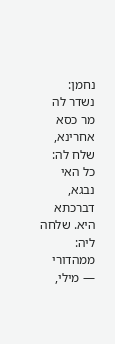נחמן: נשדר לה מר כסא אחרינא, שלח לה: כל האי נבגא, דברכתא היא. שלחה ליה: ממהדורי — מילי,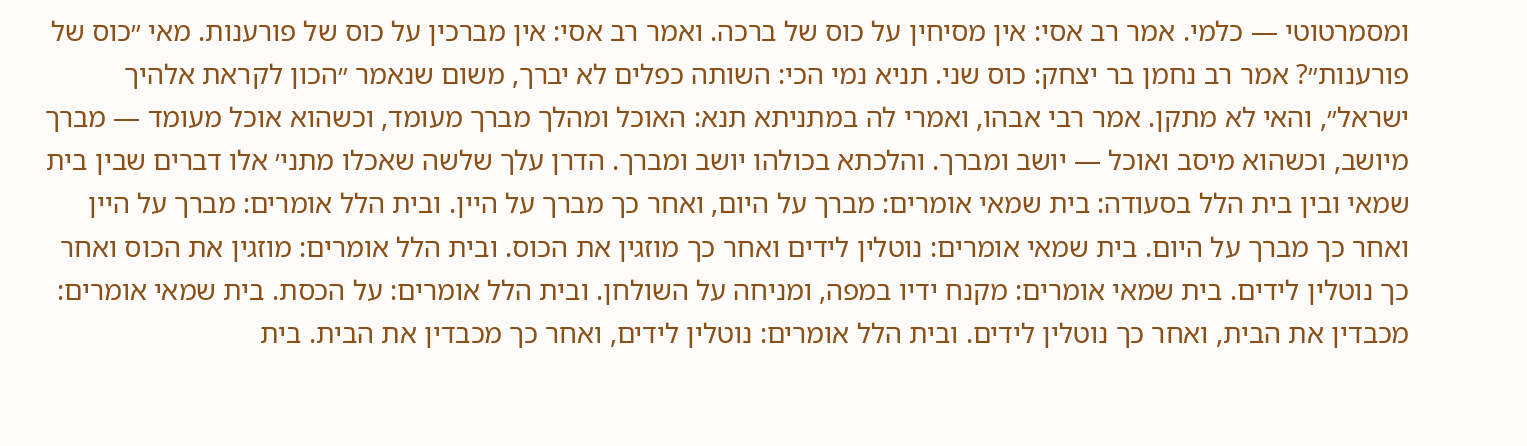ומסמרטוטי — כלמי. אמר רב אסי: אין מסיחין על כוס של ברכה. ואמר רב אסי: אין מברכין על כוס של פורענות. מאי ״כוס של פורענות״? אמר רב נחמן בר יצחק: כוס שני. תניא נמי הכי: השותה כפלים לא יברך, משום שנאמר ״הכון לקראת אלהיך ישראל״, והאי לא מתקן. אמר רבי אבהו, ואמרי לה במתניתא תנא: האוכל ומהלך מברך מעומד, וכשהוא אוכל מעומד — מברך מיושב, וכשהוא מיסב ואוכל — יושב ומברך. והלכתא בכולהו יושב ומברך. הדרן עלך שלשה שאכלו מתני׳ אלו דברים שבין בית שמאי ובין בית הלל בסעודה: בית שמאי אומרים: מברך על היום, ואחר כך מברך על היין. ובית הלל אומרים: מברך על היין ואחר כך מברך על היום. בית שמאי אומרים: נוטלין לידים ואחר כך מוזגין את הכוס. ובית הלל אומרים: מוזגין את הכוס ואחר כך נוטלין לידים. בית שמאי אומרים: מקנח ידיו במפה, ומניחה על השולחן. ובית הלל אומרים: על הכסת. בית שמאי אומרים: מכבדין את הבית, ואחר כך נוטלין לידים. ובית הלל אומרים: נוטלין לידים, ואחר כך מכבדין את הבית. בית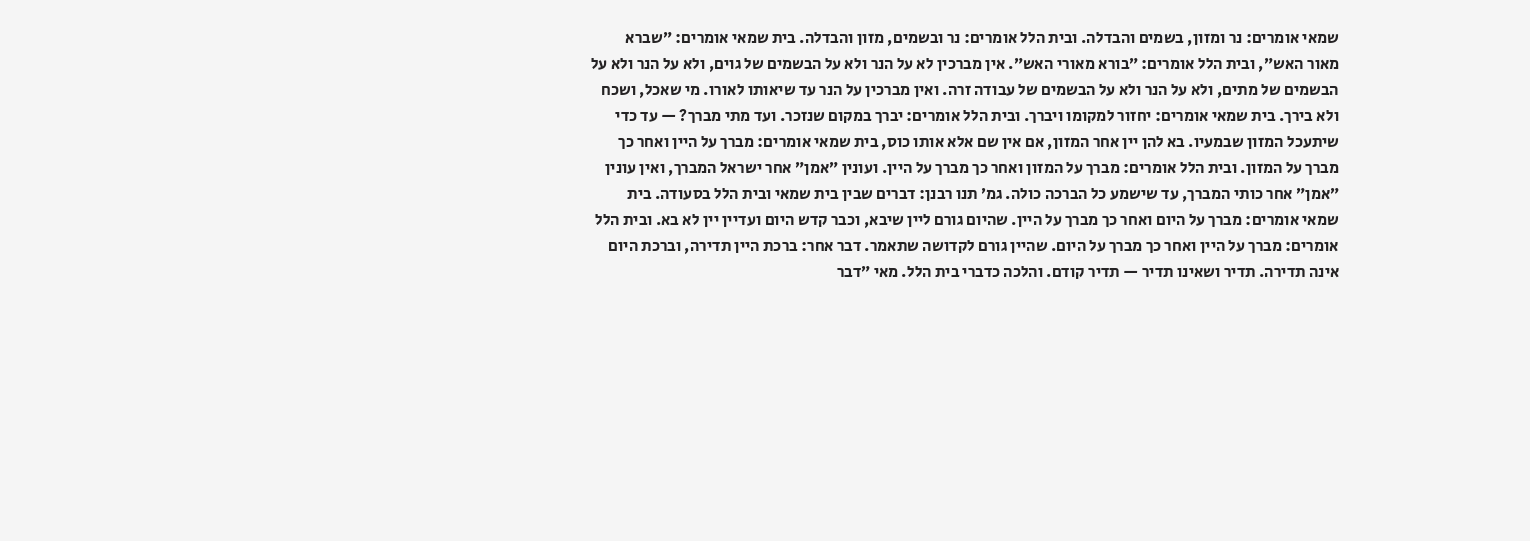שמאי אומרים: נר ומזון, בשמים והבדלה. ובית הלל אומרים: נר ובשמים, מזון והבדלה. בית שמאי אומרים: ״שברא מאור האש״, ובית הלל אומרים: ״בורא מאורי האש״. אין מברכין לא על הנר ולא על הבשמים של גוים, ולא על הנר ולא על הבשמים של מתים, ולא על הנר ולא על הבשמים של עבודה זרה. ואין מברכין על הנר עד שיאותו לאורו. מי שאכל, ושכח ולא בירך. בית שמאי אומרים: יחזור למקומו ויברך. ובית הלל אומרים: יברך במקום שנזכר. ועד מתי מברך? — עד כדי שיתעכל המזון שבמעיו. בא להן יין אחר המזון, אם אין שם אלא אותו כוס, בית שמאי אומרים: מברך על היין ואחר כך מברך על המזון. ובית הלל אומרים: מברך על המזון ואחר כך מברך על היין. ועונין ״אמן״ אחר ישראל המברך, ואין עונין ״אמן״ אחר כותי המברך, עד שישמע כל הברכה כולה. גמ׳ תנו רבנן: דברים שבין בית שמאי ובית הלל בסעודה. בית שמאי אומרים: מברך על היום ואחר כך מברך על היין. שהיום גורם ליין שיבא, וכבר קדש היום ועדיין יין לא בא. ובית הלל אומרים: מברך על היין ואחר כך מברך על היום. שהיין גורם לקדושה שתאמר. דבר אחר: ברכת היין תדירה, וברכת היום אינה תדירה. תדיר ושאינו תדיר — תדיר קודם. והלכה כדברי בית הלל. מאי ״דבר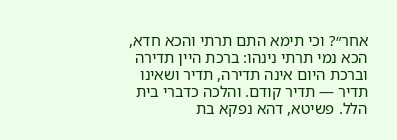אחר״? וכי תימא התם תרתי והכא חדא, הכא נמי תרתי נינהו: ברכת היין תדירה וברכת היום אינה תדירה, תדיר ושאינו תדיר — תדיר קודם. והלכה כדברי בית הלל. פשיטא, דהא נפקא בת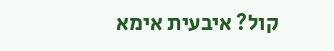קול? איבעית אימא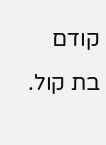קודם בת קול.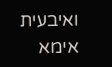ואיבעית אימא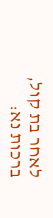לאחר בת קול,
ברכות נא: